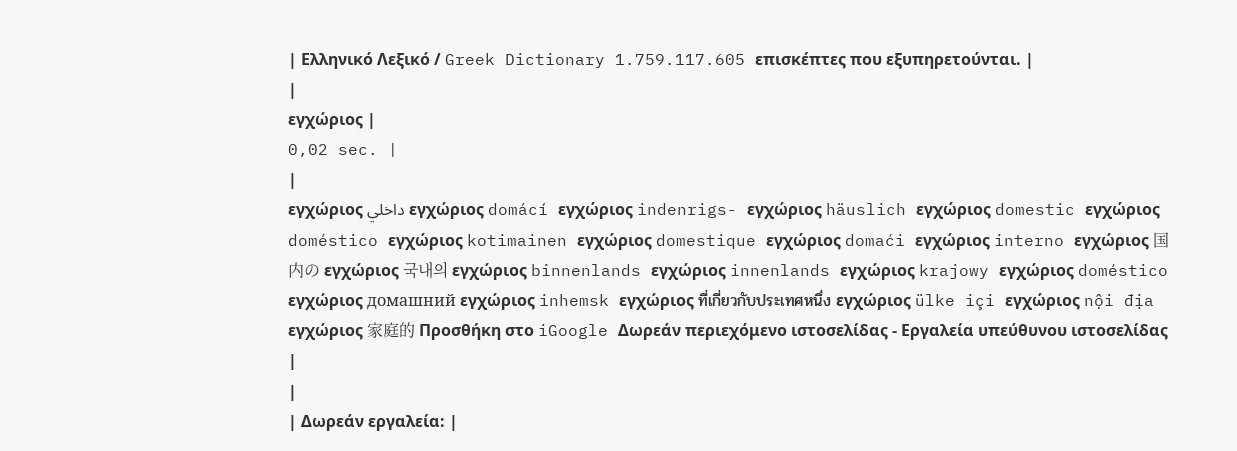| Ελληνικό Λεξικό / Greek Dictionary 1.759.117.605 επισκέπτες που εξυπηρετούνται. |
|
εγχώριος |
0,02 sec. |
|
εγχώριος داخلي εγχώριος domácí εγχώριος indenrigs- εγχώριος häuslich εγχώριος domestic εγχώριος doméstico εγχώριος kotimainen εγχώριος domestique εγχώριος domaći εγχώριος interno εγχώριος 国内の εγχώριος 국내의 εγχώριος binnenlands εγχώριος innenlands εγχώριος krajowy εγχώριος doméstico εγχώριος домашний εγχώριος inhemsk εγχώριος ที่เกี่ยวกับประเทศหนึ่ง εγχώριος ülke içi εγχώριος nội địa εγχώριος 家庭的 Προσθήκη στο iGoogle Δωρεάν περιεχόμενο ιστοσελίδας - Εργαλεία υπεύθυνου ιστοσελίδας |
|
| Δωρεάν εργαλεία: |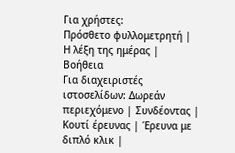Για χρήστες:
Πρόσθετο φυλλομετρητή |
Η λέξη της ημέρας |
Βοήθεια
Για διαχειριστές ιστοσελίδων: Δωρεάν περιεχόμενο | Συνδέοντας | Κουτί έρευνας | Έρευνα με διπλό κλικ |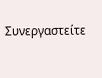Συνεργαστείτε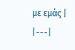με εμάς |
|---|